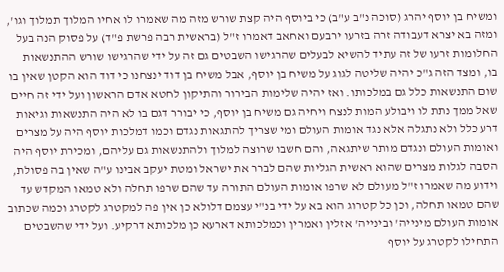ומשיח בן יוסף יהרג (סוכה נ"ב ע"ב) כי ביוסף היה קצת שורש מזה מה שאמרו לו אחיו המלוך תמלוך וגו', ומזה בא יצרא דעבודה זרה בזרעו ירבעם ואחאב דאמרו ז"ל (בראשית רבה פרשת פ"ד) על פסוק הנה בעל החלומות זרעו של זה עתיד להשיא לבעלים שהרגישו השבטים גם זה על ידי שהרגישו שורש ההתנשאות בו, ומצד הזה ג"כ יהיה שליטה לגוג על משיח בן יוסף, אבל משיח בן דוד ינצחנו כי דוד הוא הקטן שאין בו שום התנשאות כלל גם במלכותו. ואז יהיה שלימות הבירור והתיקון לחטא אדם הראשון ועל ידי זה חיים שאל ממך נתת לו ויבולע המות לנצח ויחיה גם משיח בן יוסף, כי יבורר דגם בו לא היה התנשאות וגיאות דרע כלל ולא נתגלה אלא נגד אומות העולם ומי שצריך להתגאות נגדם וכמו דמלכות יוסף היה על מצרים ואומות העולם ונגדם מותר שיתגאה, והם חשבו שרוצה למלוך ולהתנשאות גם עליהם, ומכירת יוסף היה הסבה לגלות מצרים שהוא ראשית הגליות שהם לברר את ישראל ומטת יעקב אבינו ע"ה שאין בה פסולת, וידוע מה שאמרו ז"ל מעולם לא שרפו אומות העולם התורה עד שהם שרפו תחלה ולא טמאו המקדש עד שהם טמאו תחלה, וכן כל קטרוג הוא בא על ידי בנ"י עצמם דלולא כן אין פה למקטרג לקטרג וכמה שכתוב אומות העולם מינייה' ובינייה' אזלין ואמרין וכמלכותא דארעא כן מלכותא דרקיע. ועל ידי שהשבטים התחילו לקטרג על יוסף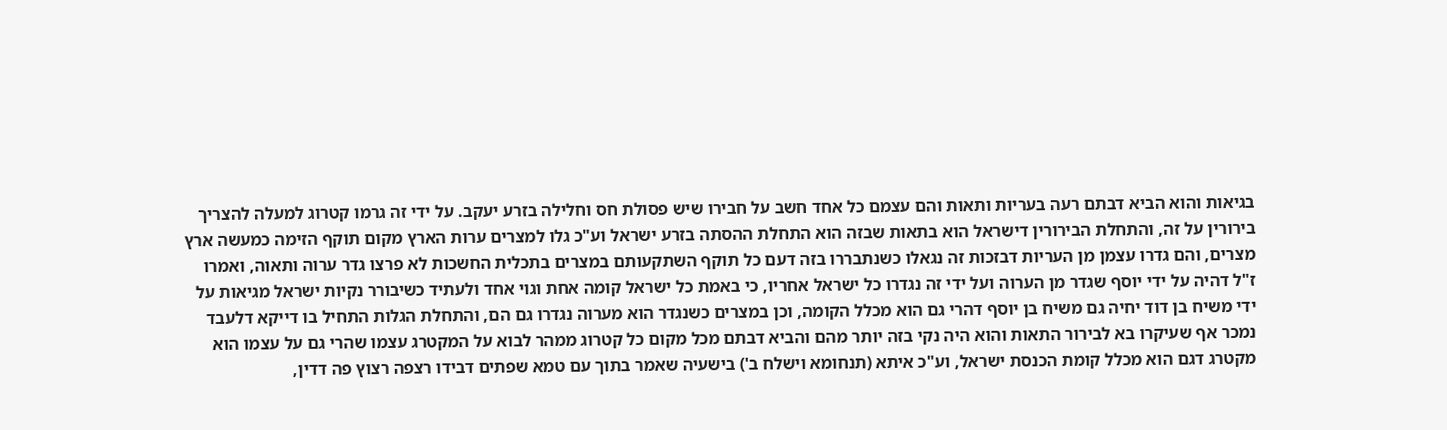בגיאות והוא הביא דבתם רעה בעריות ותאות והם עצמם כל אחד חשב על חבירו שיש פסולת חס וחלילה בזרע יעקב. על ידי זה גרמו קטרוג למעלה להצריך בירורין על זה, והתחלת הבירורין דישראל הוא בתאות שבזה הוא התחלת ההסתה בזרע ישראל וע"כ גלו למצרים ערות הארץ מקום תוקף הזימה כמעשה ארץ מצרים, והם גדרו עצמן מן העריות דבזכות זה נגאלו כשנתבררו בזה דעם כל תוקף השתקעותם במצרים בתכלית החשכות לא פרצו גדר ערוה ותאוה, ואמרו ז"ל דהיה על ידי יוסף שגדר מן הערוה ועל ידי זה נגדרו כל ישראל אחריו, כי באמת כל ישראל קומה אחת וגוי אחד ולעתיד כשיבורר נקיות ישראל מגיאות על ידי משיח בן דוד יחיה גם משיח בן יוסף דהרי גם הוא מכלל הקומה, וכן במצרים כשנגדר הוא מערוה נגדרו גם הם, והתחלת הגלות התחיל בו דייקא דלעבד נמכר אף שעיקרו בא לבירור התאות והוא היה נקי בזה יותר מהם והביא דבתם מכל מקום כל קטרוג ממהר לבוא על המקטרג עצמו שהרי גם על עצמו הוא מקטרג דגם הוא מכלל קומת הכנסת ישראל, וע"כ איתא (תנחומא וישלח ב') בישעיה שאמר בתוך עם טמא שפתים דבידו רצפה רצוץ פה דדין,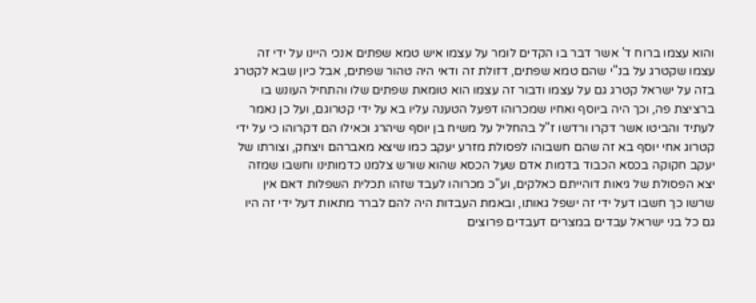והוא עצמו ברוח ד' אשר דבר בו הקדים לומר על עצמו איש טמא שפתים אנכי היינו על ידי זה עצמו שקטרג על בנ"י שהם טמא שפתים, דזולת זה ודאי היה טהור שפתים, אבל כיון שבא לקטרג בזה על ישראל קטרג גם על עצמו ודבור זה עצמו הוא טומאת שפתים שלו והתחיל העונש בו ברציצת פה, וכך היה ביוסף ואחיו שמכרוהו דפעל הטענה עליו בא על ידי קטרוגם, ועל כן נאמר לעתיד והביטו אשר דקרו ורדשו ז"ל בהחליל על משיח בן יוסף שיהרג וכאילו הם דקרוהו כי על ידי קטרוג אחי יוסף בא זה שהם חשבוהו לפסולת מזרע יעקב כמו שיצא מאברהם ויצחק, וצורתו של יעקב חקוקה בכסא הכבוד בדמות אדם שעל הכסא שהוא שורש צלמנו כדמותינו וחשבו שמזה יצא הפסולת של גיאות דוהייתם כאלקים, וע"כ מכרוהו לעבד שזהו תכלית השפלות דאם אין שרשו כך חשבו דעל ידי זה ישפל גאותו, ובאמת העבדות היה להם לברר מתאות דעל ידי זה היו גם כל בני ישראל עבדים במצרים דעבדים פרוצים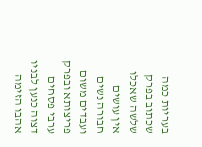בעריות כמה שכתוב בפרק שלשה שאכלו אין עושים חבורה נשים ועבדים משום פריצותא ובפרק ערבי פסחים דצוה כנען לבניו אהבו הזימה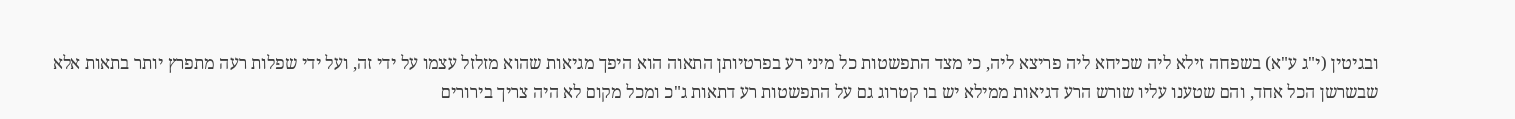ובגיטין (י"ג ע"א) בשפחה זילא ליה שכיחא ליה פריצא ליה, כי מצד התפשטות כל מיני רע בפרטיותן התאוה הוא היפך מגיאות שהוא מזלזל עצמו על ידי זה, ועל ידי שפלות רעה מתפרץ יותר בתאות אלא שבשרשן הכל אחד, והם שטענו עליו שורש הרע דגיאות ממילא יש בו קטרוג גם על התפשטות רע דתאות ג"כ ומכל מקום לא היה צריך בירורים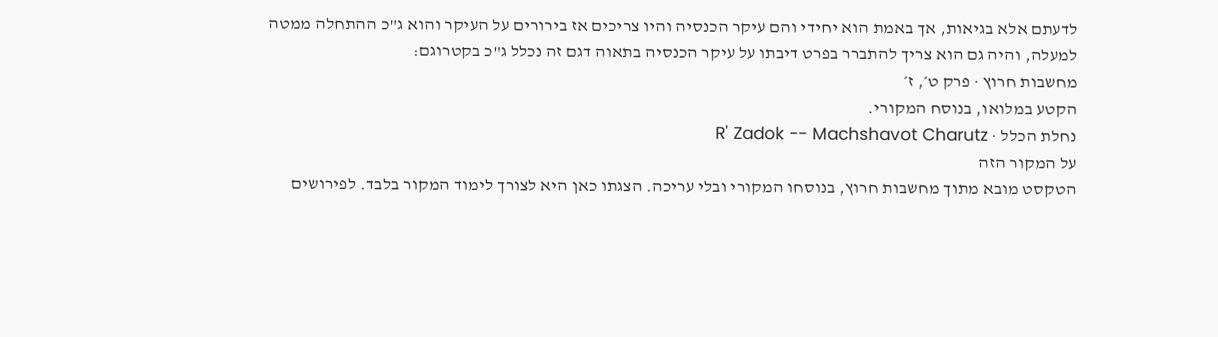לדעתם אלא בגיאות, אך באמת הוא יחידי והם עיקר הכנסיה והיו צריכים אז בירורים על העיקר והוא ג"כ ההתחלה ממטה למעלה, והיה גם הוא צריך להתברר בפרט דיבתו על עיקר הכנסיה בתאוה דגם זה נכלל ג"כ בקטרוגם:
מחשבות חרוץ · פרק ט׳, ז׳
הקטע במלואו, בנוסח המקורי.
נחלת הכלל · R' Zadok -- Machshavot Charutz
על המקור הזה
הטקסט מובא מתוך מחשבות חרוץ, בנוסחו המקורי ובלי עריכה. הצגתו כאן היא לצורך לימוד המקור בלבד. לפירושים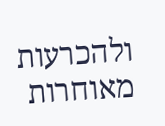ולהכרעות מאוחרות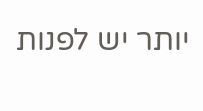יותר יש לפנות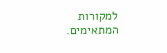למקורות המתאימים.